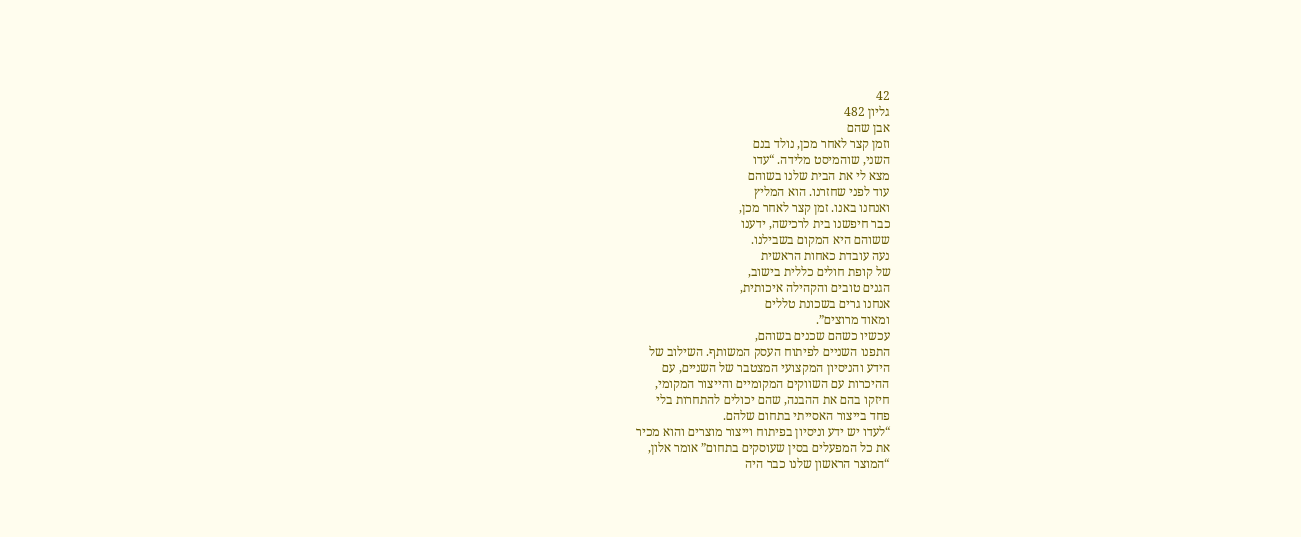42
גליון 482
אבן שהם
וזמן קצר לאחר מכן, נולד בנם
השני, שוהמיסט מלידה. “עדו
מצא לי את הבית שלנו בשוהם
עוד לפני שחזרנו. הוא המליץ
ואנחנו באנו. זמן קצר לאחר מכן,
כבר חיפשנו בית לרכישה, ידענו
ששוהם היא המקום בשבילנו.
נעה עובדת כאחות הראשית
של קופת חולים כללית בישוב,
הגנים טובים והקהילה איכותית,
אנחנו גרים בשכונת טללים
ומאוד מרוצים”.
עכשיו כשהם שכנים בשוהם,
התפנו השניים לפיתוח העסק המשותף. השילוב של
הידע והניסיון המקצועי המצטבר של השניים, עם
ההיכרות עם השווקים המקומיים והייצור המקומי,
חיזקו בהם את ההבנה, שהם יכולים להתחרות בלי
פחד בייצור האסייתי בתחום שלהם.
“לעדו יש ידע וניסיון בפיתוח וייצור מוצרים והוא מכיר
את כל המפעלים בסין שעוסקים בתחום” אומר אלון,
“המוצר הראשון שלנו כבר היה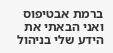ברמת אבטיפוס
ואני הבאתי את הידע שלי בניהול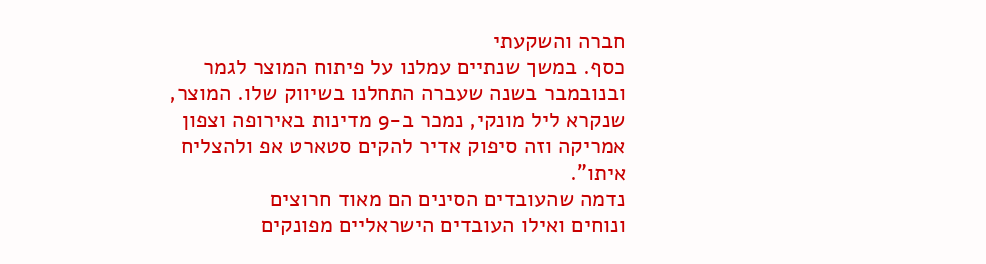חברה והשקעתי
כסף. במשך שנתיים עמלנו על פיתוח המוצר לגמר
ובנובמבר בשנה שעברה התחלנו בשיווק שלו. המוצר,
שנקרא ליל מונקי, נמכר ב-9 מדינות באירופה וצפון
אמריקה וזה סיפוק אדיר להקים סטארט אפ ולהצליח
איתו”.
נדמה שהעובדים הסינים הם מאוד חרוצים
ונוחים ואילו העובדים הישראליים מפונקים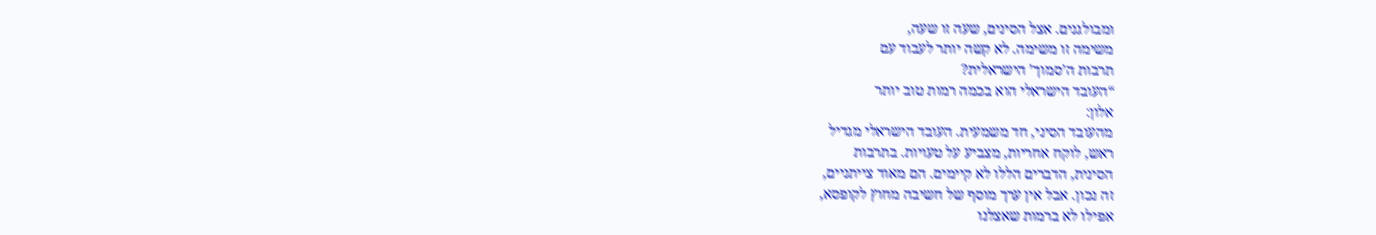ומבולגנים. אצל הסינים, שעה זו שעה,
משימה זו משימה. לא קשה יותר לעבוד עם
תרבות ה’סמוך’ הישראלית?
“העובד הישראלי הוא בכמה רמות טוב יותר
אלון:
מהעובד הסיני, חד משמעית. העובד הישראלי מגדיל
ראש, לוקח אחריות, מצביע על טעויות. בתרבות
הסינית, הדברים הללו לא קיימים. הם מאוד צייתניים,
זה נכון. אבל אין ערך מוסף של חשיבה מחוץ לקופסא,
אפילו לא ברמות שאצלנו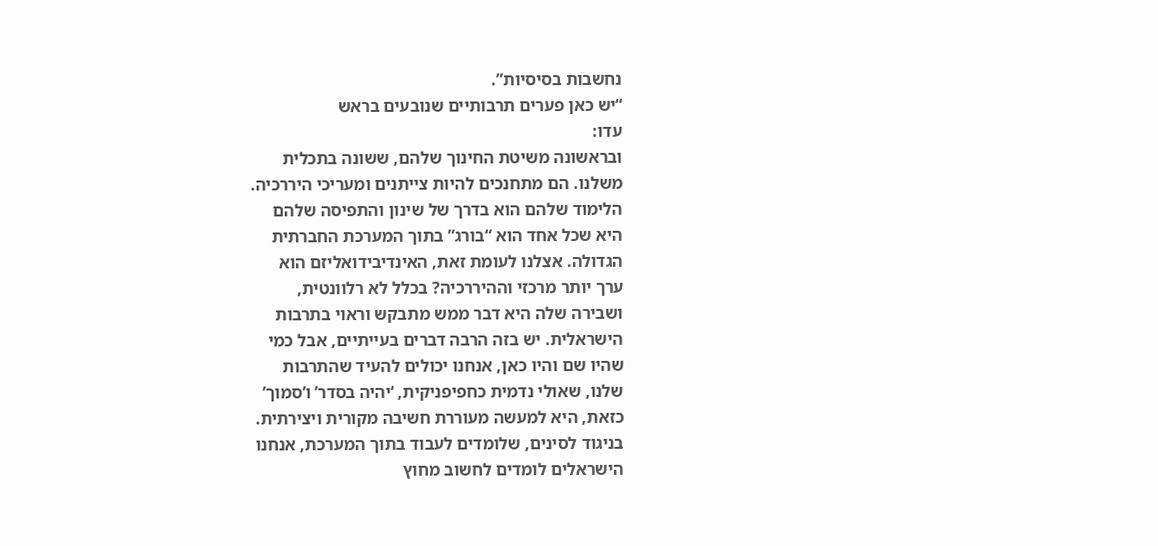נחשבות בסיסיות”.
“יש כאן פערים תרבותיים שנובעים בראש
עדו:
ובראשונה משיטת החינוך שלהם, ששונה בתכלית
משלנו. הם מתחנכים להיות צייתנים ומעריכי היררכיה.
הלימוד שלהם הוא בדרך של שינון והתפיסה שלהם
היא שכל אחד הוא “בורג” בתוך המערכת החברתית
הגדולה. אצלנו לעומת זאת, האינדיבידואליזם הוא
ערך יותר מרכזי וההיררכיה? בכלל לא רלוונטית,
ושבירה שלה היא דבר ממש מתבקש וראוי בתרבות
הישראלית. יש בזה הרבה דברים בעייתיים, אבל כמי
שהיו שם והיו כאן, אנחנו יכולים להעיד שהתרבות
שלנו, שאולי נדמית כחפיפניקית, ‘יהיה בסדר’ ו’סמוך’
כזאת, היא למעשה מעוררת חשיבה מקורית ויצירתית.
בניגוד לסינים, שלומדים לעבוד בתוך המערכת, אנחנו
הישראלים לומדים לחשוב מחוץ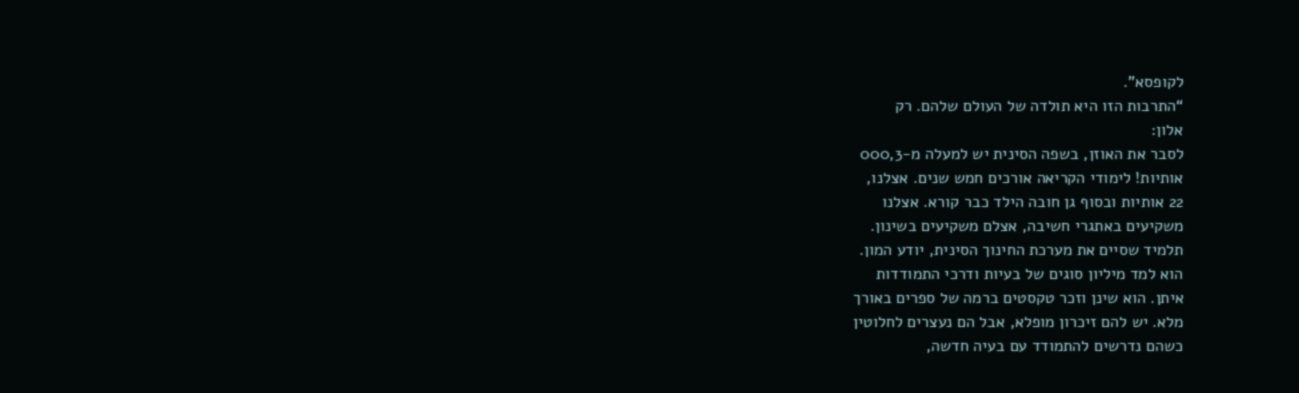לקופסא”.
“התרבות הזו היא תולדה של העולם שלהם. רק
אלון:
לסבר את האוזן, בשפה הסינית יש למעלה מ-000,3
אותיות! לימודי הקריאה אורכים חמש שנים. אצלנו,
22 אותיות ובסוף גן חובה הילד כבר קורא. אצלנו
משקיעים באתגרי חשיבה, אצלם משקיעים בשינון.
תלמיד שסיים את מערכת החינוך הסינית, יודע המון.
הוא למד מיליון סוגים של בעיות ודרכי התמודדות
איתן. הוא שינן וזכר טקסטים ברמה של ספרים באורך
מלא. יש להם זיכרון מופלא, אבל הם נעצרים לחלוטין
כשהם נדרשים להתמודד עם בעיה חדשה,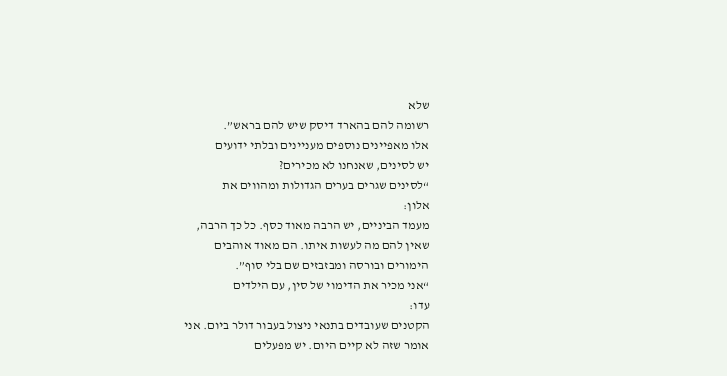שלא
רשומה להם בהארד דיסק שיש להם בראש”.
אלו מאפיינים נוספים מעניינים ובלתי ידועים
יש לסינים, שאנחנו לא מכירים?
“לסינים שגרים בערים הגדולות ומהווים את
אלון:
מעמד הביניים, יש הרבה מאוד כסף. כל כך הרבה,
שאין להם מה לעשות איתו. הם מאוד אוהבים
הימורים ובורסה ומבזבזים שם בלי סוף”.
“אני מכיר את הדימוי של סין, עם הילדים
עדו:
הקטנים שעובדים בתנאי ניצול בעבור דולר ביום. אני
אומר שזה לא קיים היום. יש מפעלים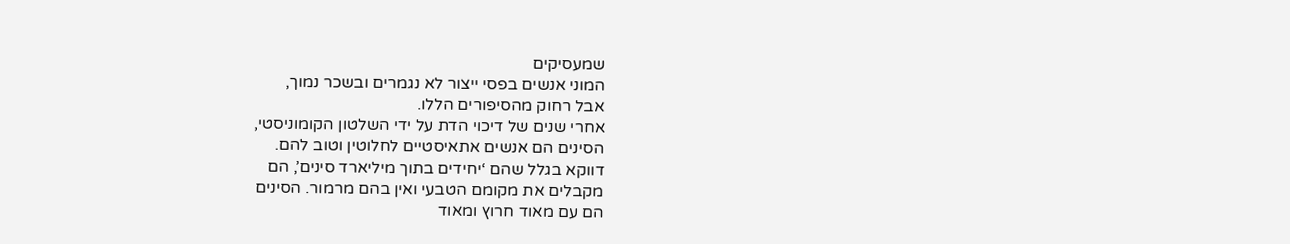שמעסיקים
המוני אנשים בפסי ייצור לא נגמרים ובשכר נמוך,
אבל רחוק מהסיפורים הללו.
אחרי שנים של דיכוי הדת על ידי השלטון הקומוניסטי,
הסינים הם אנשים אתאיסטיים לחלוטין וטוב להם.
דווקא בגלל שהם ‘יחידים בתוך מיליארד סינים’, הם
מקבלים את מקומם הטבעי ואין בהם מרמור. הסינים
הם עם מאוד חרוץ ומאוד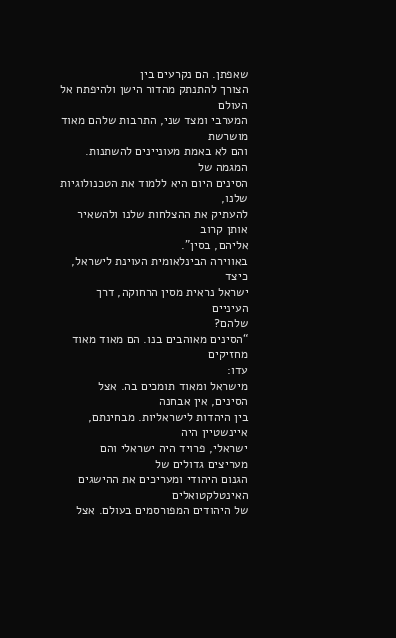שאפתן. הם נקרעים בין
הצורך להתנתק מהדור הישן ולהיפתח אל העולם
המערבי ומצד שני, התרבות שלהם מאוד מושרשת
והם לא באמת מעוניינים להשתנות. המגמה של
הסינים היום היא ללמוד את הטכנולוגיות שלנו,
להעתיק את ההצלחות שלנו ולהשאיר אותן קרוב
אליהם, בסין”.
באווירה הבינלאומית העוינת לישראל, כיצד
ישראל נראית מסין הרחוקה, דרך העיניים
שלהם?
“הסינים מאוהבים בנו. הם מאוד מאוד מחזיקים
עדו:
מישראל ומאוד תומכים בה. אצל הסינים, אין אבחנה
בין היהדות לישראליות. מבחינתם, איינשטיין היה
ישראלי, פרויד היה ישראלי והם מעריצים גדולים של
הגנום היהודי ומעריכים את ההישגים האינטלקטואלים
של היהודים המפורסמים בעולם. אצל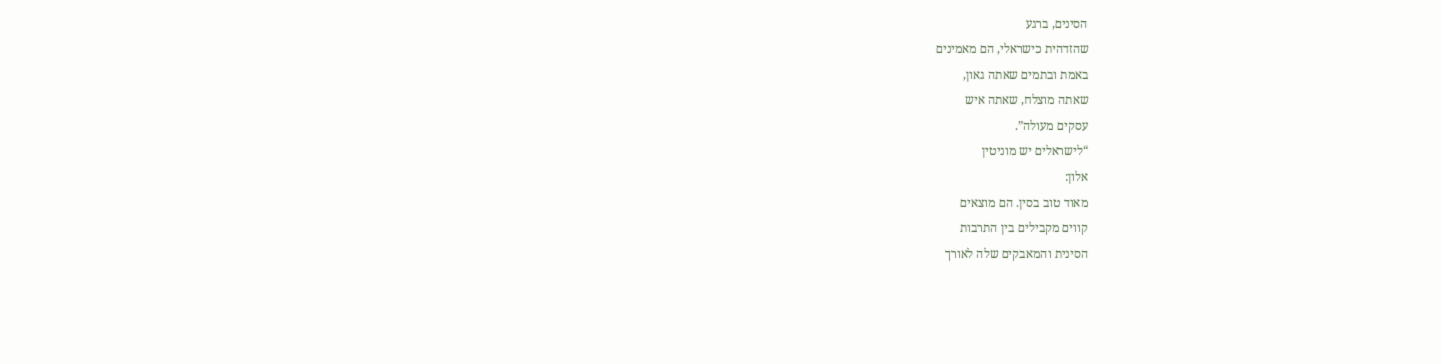הסינים, ברגע
שהזדהית כישראלי, הם מאמינים
באמת ובתמים שאתה גאון,
שאתה מוצלח, שאתה איש
עסקים מעולה”.
“לישראלים יש מוניטין
אלון:
מאוד טוב בסין. הם מוצאים
קווים מקבילים בין התרבות
הסינית והמאבקים שלה לאורך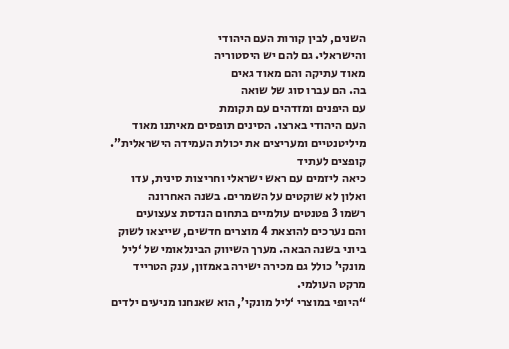השנים, לבין קורות העם היהודי
והישראלי. גם להם יש היסטוריה
מאוד עתיקה והם מאוד גאים
בה. הם עברו סוג של שואה
עם היפנים ומזדהים עם תקומת
העם היהודי בארצו. הסינים תופסים מאיתנו מאוד
מיליטנטיים ומעריצים את יכולת העמידה הישראלית”.
קופצים לעתיד
כיאה ליזמים עם ראש ישראלי וחריצות סינית, עדו
ואלון לא שוקטים על השמרים. בשנה האחרונה
רשמו 3 פטנטים עולמיים בתחום הנדסת צעצועים
והם נערכים להוצאת 4 מוצרים חדשים, שייצאו לשוק
ביוני בשנה הבאה. מערך השיווק הבינלאומי של ‘ליל
מונקי’ כולל גם מכירה ישירה באמזון, ענק הטרייד
מרקט העולמי.
“היופי במוצרי ‘ליל מונקי’, הוא שאנחנו מניעים ילדים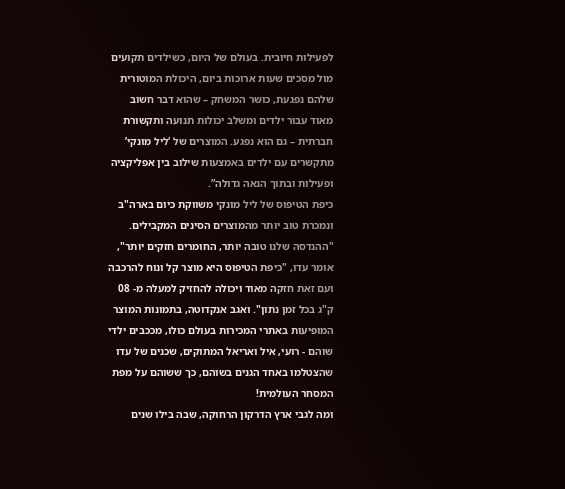לפעילות חיובית. בעולם של היום, כשילדים תקועים
מול מסכים שעות ארוכות ביום, היכולת המוטורית
שלהם נפגעת, כושר המשחק – שהוא דבר חשוב
מאוד עבור ילדים ומשלב יכולות תנועה ותקשורת
חברתית – גם הוא נפגע. המוצרים של ‘ליל מונקי’
מתקשרים עם ילדים באמצעות שילוב בין אפליקציה
ופעילות ובתוך הנאה גדולה”.
כיפת הטיפוס של ליל מונקי משווקת כיום בארה"ב
ונמכרת טוב יותר מהמוצרים הסינים המקבילים.
"ההנדסה שלנו טובה יותר, החומרים חזקים יותר",
אומר עדו, "כיפת הטיפוס היא מוצר קל ונוח להרכבה
ועם זאת חזקה מאוד ויכולה להחזיק למעלה מ- 08
ק"ג בכל זמן נתון". ואגב אנקדוטה, בתמונות המוצר
המופיעות באתרי המכירות בעולם כולו, מככבים ילדי
שוהם - רועי, איל ואריאל המתוקים, שכנים של עדו
שהצטלמו באחד הגנים בשוהם, כך ששוהם על מפת
המסחר העולמית!
ומה לגבי ארץ הדרקון הרחוקה, שבה בילו שנים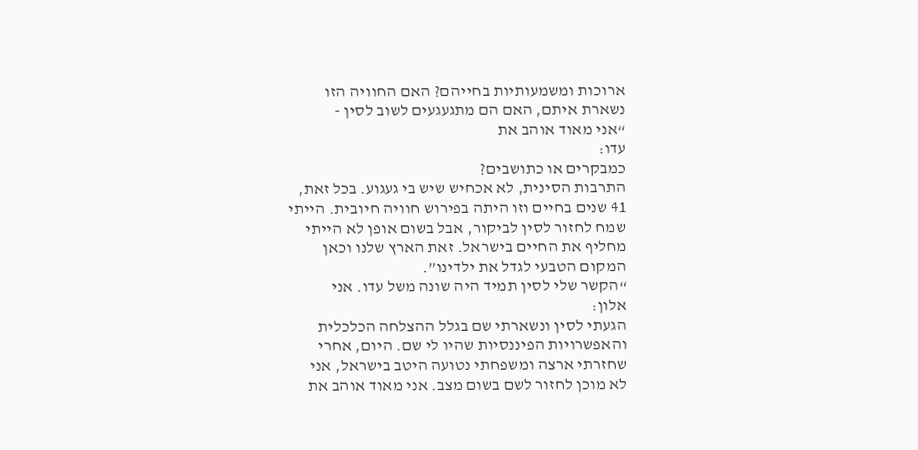ארוכות ומשמעותיות בחייהם? האם החוויה הזו
נשארת איתם, האם הם מתגעגעים לשוב לסין -
“אני מאוד אוהב את
עדו:
כמבקרים או כתושבים?
התרבות הסינית, לא אכחיש שיש בי געגוע. בכל זאת,
41 שנים בחיים וזו היתה בפירוש חוויה חיובית. הייתי
שמח לחזור לסין לביקור, אבל בשום אופן לא הייתי
מחליף את החיים בישראל. זאת הארץ שלנו וכאן
המקום הטבעי לגדל את ילדינו”.
“הקשר שלי לסין תמיד היה שונה משל עדו. אני
אלון:
הגעתי לסין ונשארתי שם בגלל ההצלחה הכלכלית
והאפשרויות הפיננסיות שהיו לי שם. היום, אחרי
שחזרתי ארצה ומשפחתי נטועה היטב בישראל, אני
לא מוכן לחזור לשם בשום מצב. אני מאוד אוהב את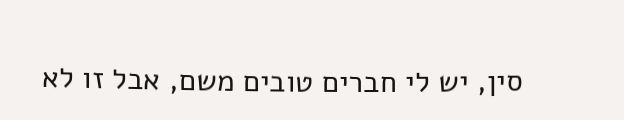סין, יש לי חברים טובים משם, אבל זו לא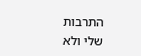התרבות
שלי ולא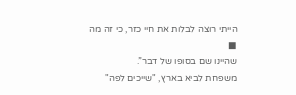הייתי רוצה לבלות את חיי כזר, כי זה מה
■
שהיינו שם בסופו של דבר”.
משפחת לביא בארץ, "שייכים לפה"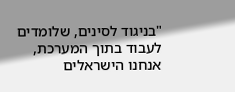"בניגוד לסינים, שלומדים
לעבוד בתוך המערכת,
אנחנו הישראלים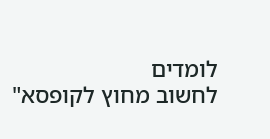לומדים
לחשוב מחוץ לקופסא"